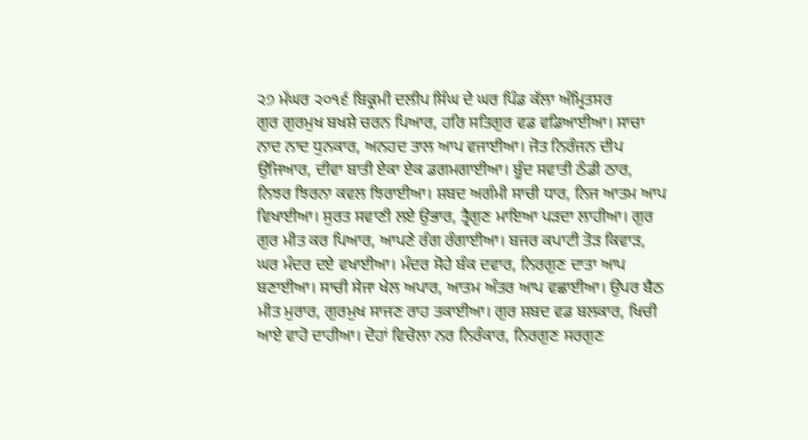੨੭ ਮੱਘਰ ੨੦੧੬ ਬਿਕ੍ਰਮੀ ਦਲੀਪ ਸਿੰਘ ਦੇ ਘਰ ਪਿੰਡ ਕੱਲਾ ਅੰਮ੍ਰਿਤਸਰ
ਗੁਰ ਗੁਰਮੁਖ ਬਖਸ਼ੇ ਚਰਨ ਪਿਆਰ, ਹਰਿ ਸਤਿਗੁਰ ਵਡ ਵਡਿਆਈਆ। ਸਾਚਾ ਨਾਦ ਨਾਦ ਧੁਨਕਾਰ, ਅਨਹਦ ਤਾਲ ਆਪ ਵਜਾਈਆ। ਜੋਤ ਨਿਰੰਜਨ ਦੀਪ ਉਜਿਆਰ, ਦੀਵਾ ਬਾਤੀ ਏਕਾ ਏਕ ਡਗਮਗਾਈਆ। ਬੂੰਦ ਸਵਾਤੀ ਠੰਡੀ ਠਾਰ, ਨਿਝਰ ਝਿਰਨਾ ਕਵਲ ਝਿਰਾਈਆ। ਸ਼ਬਦ ਅਗੰਮੀ ਸਾਚੀ ਧਾਰ, ਨਿਜ ਆਤਮ ਆਪ ਵਿਖਾਈਆ। ਸੁਰਤ ਸਵਾਣੀ ਲਏ ਉਭਾਰ, ਤ੍ਰੈਗੁਣ ਮਾਇਆ ਪੜਦਾ ਲਾਹੀਆ। ਗੁਰ ਗੁਰ ਮੀਤ ਕਰ ਪਿਆਰ, ਆਪਣੇ ਰੰਗ ਰੰਗਾਈਆ। ਬਜਰ ਕਪਾਟੀ ਤੋੜ ਕਿਵਾੜ, ਘਰ ਮੰਦਰ ਦਏ ਵਖਾਈਆ। ਮੰਦਰ ਸੋਹੇ ਬੰਕ ਦਵਾਰ, ਨਿਰਗੁਣ ਦਾਤਾ ਆਪ ਬਣਾਈਆ। ਸਾਚੀ ਸੇਜਾ ਖੇਲ ਅਪਾਰ, ਆਤਮ ਅੰਤਰ ਆਪ ਵਛਾਈਆ। ਉਪਰ ਬੈਠ ਮੀਤ ਮੁਰਾਰ, ਗੁਰਮੁਖ ਸਾਜਣ ਰਾਹ ਤਕਾਈਆ। ਗੁਰ ਸ਼ਬਦ ਵਡ ਬਲਕਾਰ, ਖਿਚੀ ਆਏ ਵਾਹੋ ਦਾਹੀਆ। ਦੋਹਾਂ ਵਿਚੋਲਾ ਨਰ ਨਿਰੰਕਾਰ, ਨਿਰਗੁਣ ਸਰਗੁਣ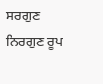ਸਰਗੁਣ ਨਿਰਗੁਣ ਰੂਪ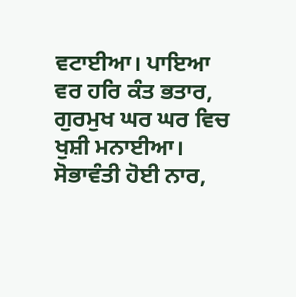ਵਟਾਈਆ। ਪਾਇਆ ਵਰ ਹਰਿ ਕੰਤ ਭਤਾਰ, ਗੁਰਮੁਖ ਘਰ ਘਰ ਵਿਚ ਖੁਸ਼ੀ ਮਨਾਈਆ। ਸੋਭਾਵੰਤੀ ਹੋਈ ਨਾਰ,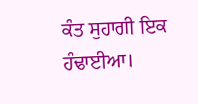ਕੰਤ ਸੁਹਾਗੀ ਇਕ ਹੰਢਾਈਆ।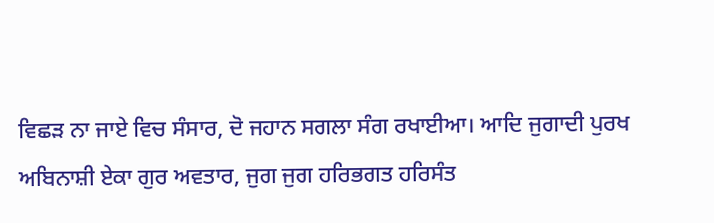ਵਿਛੜ ਨਾ ਜਾਏ ਵਿਚ ਸੰਸਾਰ, ਦੋ ਜਹਾਨ ਸਗਲਾ ਸੰਗ ਰਖਾਈਆ। ਆਦਿ ਜੁਗਾਦੀ ਪੁਰਖ ਅਬਿਨਾਸ਼ੀ ਏਕਾ ਗੁਰ ਅਵਤਾਰ, ਜੁਗ ਜੁਗ ਹਰਿਭਗਤ ਹਰਿਸੰਤ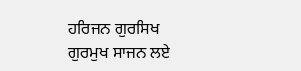ਹਰਿਜਨ ਗੁਰਸਿਖ ਗੁਰਮੁਖ ਸਾਜਨ ਲਏ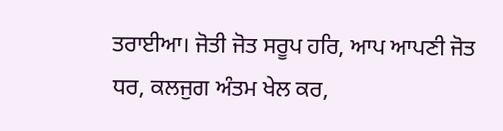ਤਰਾਈਆ। ਜੋਤੀ ਜੋਤ ਸਰੂਪ ਹਰਿ, ਆਪ ਆਪਣੀ ਜੋਤ ਧਰ, ਕਲਜੁਗ ਅੰਤਮ ਖੇਲ ਕਰ,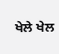ਖੇਲੇ ਖੇਲ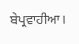ਬੇਪ੍ਰਵਾਹੀਆ।